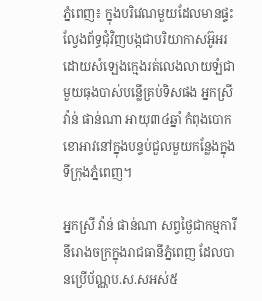ភ្នំពេញ៖ ក្នុងបរិវេណមួយដែលមានផ្ទះល្វែងព័ទ្ធជុំវិញបង្កជាបរិយាកាសអ៊ូអរដោយសំឡេងក្មេងរត់លេងលាយឡំជាមួយធុងបាស់បន្លើគ្រប់ទិសផង អ្នកស្រី វ៉ាន់ ផាន់ណា អាយុ៣៤ឆ្នាំ កំពុងបោកខោអាវនៅក្នុងបន្ទប់ជួលមួយកន្លែងក្នុងទីក្រុងភ្នំពេញ។

អ្នកស្រី វ៉ាន់ ផាន់ណា សព្វថ្ងៃជាកម្មការីនីរោងចក្រក្នុងរាជធានីភ្នំពេញ ដែលបានប្រើប័ណ្ណប.ស.សអស់៥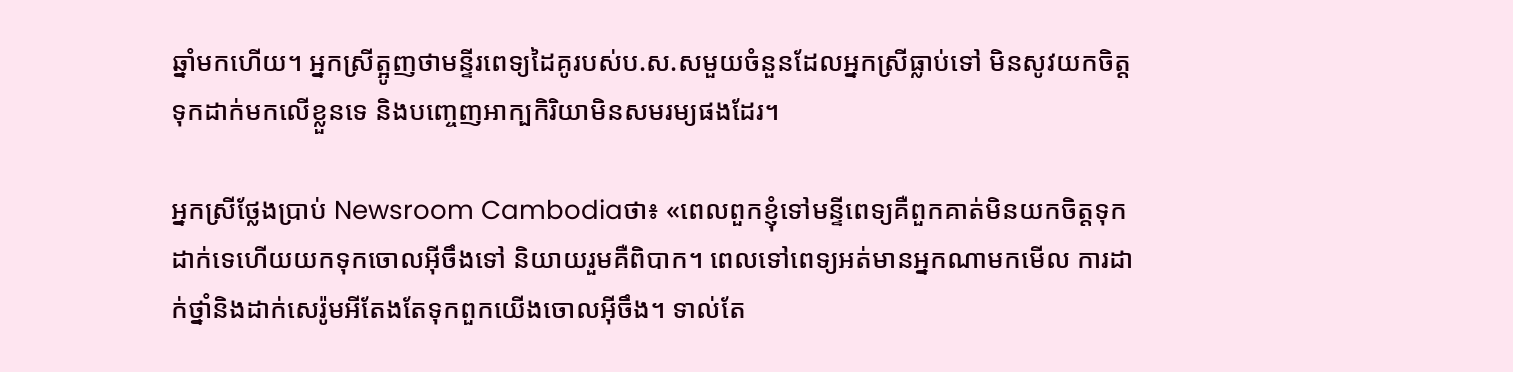ឆ្នាំមកហើយ។ អ្នកស្រីត្អូញថាមន្ទីរពេទ្យដៃគូរបស់ប.ស.សមួយចំនួនដែលអ្នកស្រីធ្លាប់ទៅ មិនសូវយកចិត្តទុកដាក់មកលើខ្លួនទេ និងបញ្ចេញអាក្បកិរិយាមិនសមរម្យផងដែរ។

អ្នកស្រីថ្លែងប្រាប់ Newsroom Cambodiaថា៖ «ពេលពួកខ្ញុំទៅមន្ទីពេទ្យគឺពួកគាត់មិនយកចិត្តទុកដាក់ទេហើយយកទុកចោលអ៊ីចឹងទៅ និយាយរួមគឺពិបាក។ ពេលទៅពេទ្យអត់មានអ្នកណាមកមើល ការដាក់ថ្នាំនិងដាក់សេរ៉ូមអីតែងតែទុកពួកយើងចោលអ៊ីចឹង។ ទាល់តែ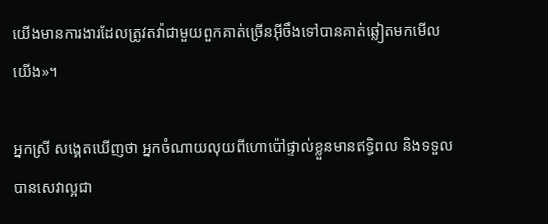យើងមានការងារដែលត្រូវតវ៉ាជាមួយពួកគាត់ច្រើនអ៊ីចឹងទៅបានគាត់ឆ្លៀតមកមើលយើង»។

អ្នកស្រី សង្គេតឃើញថា អ្នកចំណាយលុយពីហោប៉ៅផ្ទាល់ខ្លួនមានឥទ្ធិពល និងទទួលបានសេវាល្អជា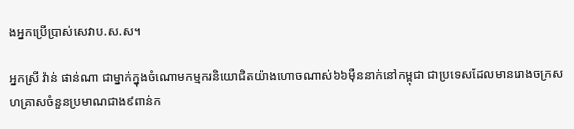ងអ្នកប្រើប្រាស់សេវាប.ស.ស។

អ្នកស្រី វ៉ាន់ ផាន់ណា ជាម្នាក់ក្នុងចំណោមកម្មករនិយោជិតយ៉ាងហោចណាស់៦៦ម៉ឺននាក់នៅកម្ពុជា ជាប្រទេសដែលមានរោងចក្រសហគ្រាសចំនួនប្រមាណជាង៩ពាន់ក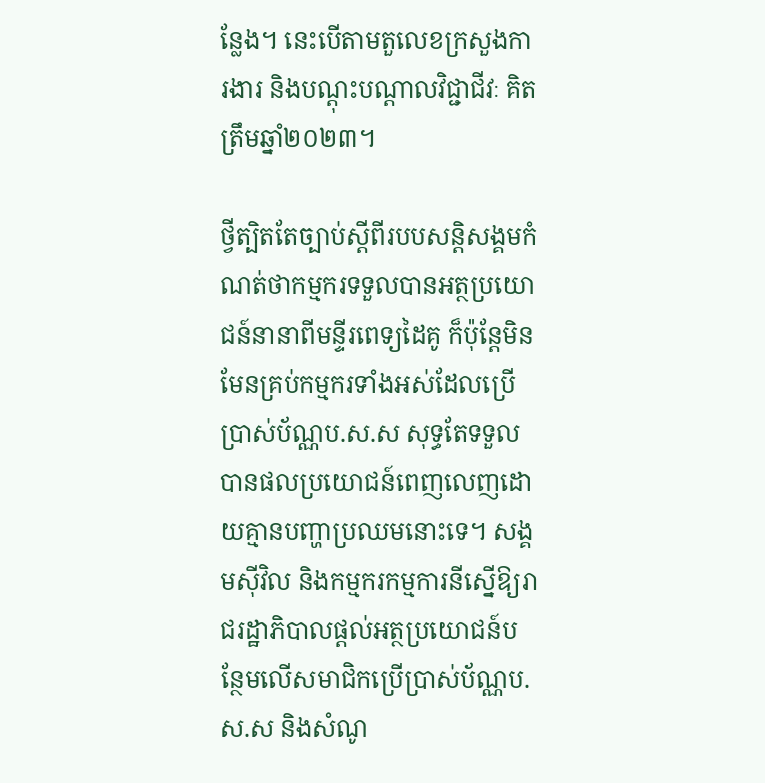ន្លែង។ នេះបើតាមតួលេខក្រសួងការងារ និងបណ្តុះបណ្តាលវិជ្ជាជីវៈ គិតត្រឹមឆ្នាំ២០២៣។

ថ្វីត្បិតតែច្បាប់ស្តីពីរបបសន្តិសង្គមកំណត់ថាកម្មករទទួលបានអត្ថប្រយោជន៍នានាពីមន្ទីរពេទ្យដៃគូ ក៏ប៉ុន្តែមិនមែនគ្រប់កម្មករទាំងអស់ដែលប្រើប្រាស់ប័ណ្ណប.ស.ស សុទ្ធតែទទួលបានផលប្រយោជន៍ពេញលេញដោយគ្មានបញ្ហាប្រឈមនោះទេ។ សង្គមស៊ីវិល និងកម្មករកម្មការនីស្នើឱ្យរាជរដ្ឋាភិបាលផ្តល់អត្ថប្រយោជន៍បន្ថែមលើសមាជិកប្រើប្រាស់ប័ណ្ណប.ស.ស និងសំណូ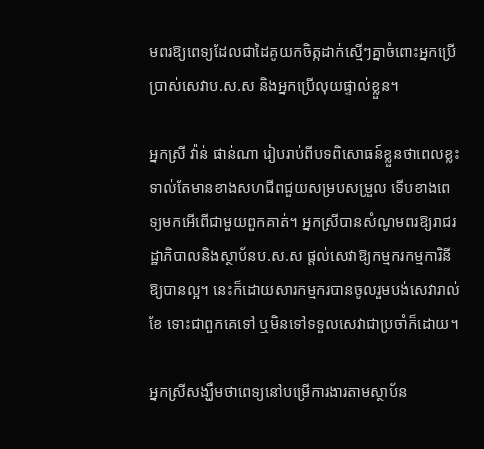មពរឱ្យពេទ្យដែលជាដៃគូយកចិត្កដាក់ស្មើៗគ្នាចំពោះអ្នកប្រើប្រាស់សេវាប.ស.ស និងអ្នកប្រើលុយផ្ទាល់ខ្លួន។

អ្នកស្រី វ៉ាន់ ផាន់ណា រៀបរាប់ពីបទពិសោធន៍ខ្លួនថាពេលខ្លះទាល់តែមានខាងសហជីពជួយសម្របសម្រួល ទើបខាងពេទ្យមកអើពើជាមួយពួកគាត់។ អ្នកស្រីបានសំណូមពរឱ្យរាជរដ្ឋាភិបាលនិងស្ថាប័នប.ស.ស ផ្តល់សេវាឱ្យកម្មករកម្មការិនីឱ្យបានល្អ។ នេះក៏ដោយសារកម្មករបានចូលរួមបង់សេវារាល់ខែ ទោះជាពួកគេទៅ ឬមិនទៅទទួលសេវាជាប្រចាំក៏ដោយ។

អ្នកស្រីសង្ឃឹមថាពេទ្យនៅបម្រើការងារតាមស្ថាប័ន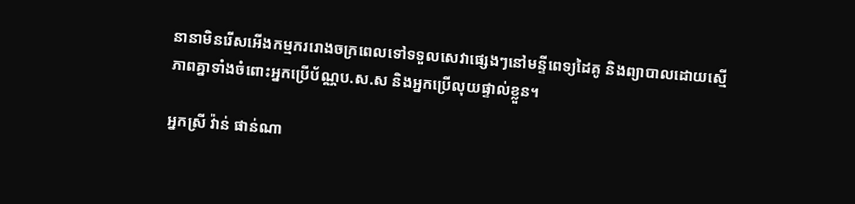នានាមិនរើសអើងកម្មកររោងចក្រពេលទៅទទួលសេវាផ្សេងៗនៅមន្ទីពេទ្យដៃគូ និងព្យាបាលដោយស្មើភាពគ្នាទាំងចំពោះអ្នកប្រើប័ណ្ណប.ស.ស និងអ្នកប្រើលុយផ្ទាល់ខ្លួន។

អ្នកស្រី វ៉ាន់ ផាន់ណា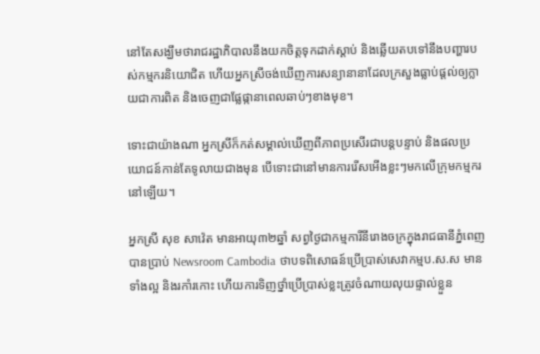នៅតែសង្ឃឹមថារាជរដ្ឋាភិបាលនឹងយកចិត្តទុកដាក់ស្តាប់ និងឆ្លើយតបទៅនឹងបញ្ហារបស់កម្មករនិយោជិត ហើយអ្នកស្រីចង់ឃើញការសន្យានានាដែលក្រសួងធ្លាប់ផ្តល់ឲ្យក្លាយជាការពិត និងចេញជាផ្លែផ្កានាពេលឆាប់ៗខាងមុខ។

ទោះជាយ៉ាងណា អ្នកស្រីក៏កត់សម្គាល់ឃើញពីភាពប្រសើរជាបន្តបន្ទាប់ និងផលប្រយោជន៍កាន់តែទូលាយជាងមុន បើទោះជានៅមានការរើសអើងខ្លះៗមកលើក្រុមកម្មករនៅឡើយ។

អ្នកស្រី សុខ សាវ៉េត មានអាយុ៣២ឆ្នាំ សព្វថ្ងៃជាកម្មការីនីរោងចក្រក្នុងរាជធានីភ្នំពេញ បានប្រាប់ Newsroom Cambodia ថាបទពិសោធន៍ប្រើប្រាស់សេវាកម្មប.ស.ស មានទាំងល្អ និងរកាំរកោះ ហើយការទិញថ្នាំប្រើប្រាស់ខ្លះត្រូវចំណាយលុយផ្ទាល់ខ្លួន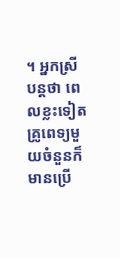។ អ្នកស្រីបន្តថា ពេលខ្លះទៀតគ្រូពេទ្យមួយចំនួនក៏មានប្រើ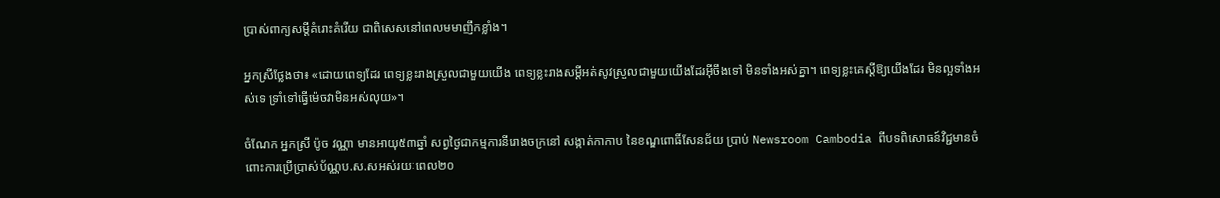ប្រាស់ពាក្យសម្តីគំរោះគំរើយ ជាពិសេសនៅពេលមមាញឹកខ្លាំង។

អ្នកស្រីថ្លែងថា៖ «ដោយពេទ្យដែរ ពេទ្យខ្លះរាងស្រួលជាមួយយើង ពេទ្យខ្លះរាងសម្តីអត់សូវស្រួលជាមួយយើងដែរអ៊ីចឹងទៅ មិនទាំងអស់គ្នា។ ពេទ្យខ្លះគេស្តីឱ្យយើងដែរ មិនល្អទាំងអស់ទេ ទ្រាំទៅធ្វើម៉េចវាមិនអស់លុយ»។

ចំណែក អ្នកស្រី ប៉ូច វណ្ណា មានអាយុ៥៣ឆ្នាំ សព្វថ្ងៃជាកម្មការនីរោងចក្រនៅ សង្កាត់កាកាប នៃខណ្ឌពោធិ៍សែនជ័យ ប្រាប់ Newsroom Cambodia ពីបទពិសោធន៍វិជ្ជមានចំពោះការប្រើប្រាស់ប័ណ្ណប.ស.សអស់រយៈពេល២០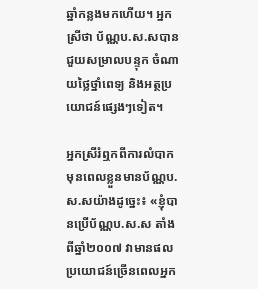ឆ្នាំកន្លងមកហើយ។ អ្នកស្រីថា ប័ណ្ណប.ស.សបានជួយសម្រាលបន្ទុក ចំណាយថ្លៃថ្នាំពេទ្យ និងអត្ថប្រយោជន៍ផ្សេងៗទៀត។

អ្នកស្រីរំឮកពីការលំបាកមុនពេលខ្លួនមានប័ណ្ណប.ស.សយ៉ាងដូច្នេះ៖ «ខ្ញុំបានប្រើប័ណ្ណប.ស.ស តាំងពីឆ្នាំ២០០៧ វាមានផលប្រយោជន៍ច្រើនពេលអ្នក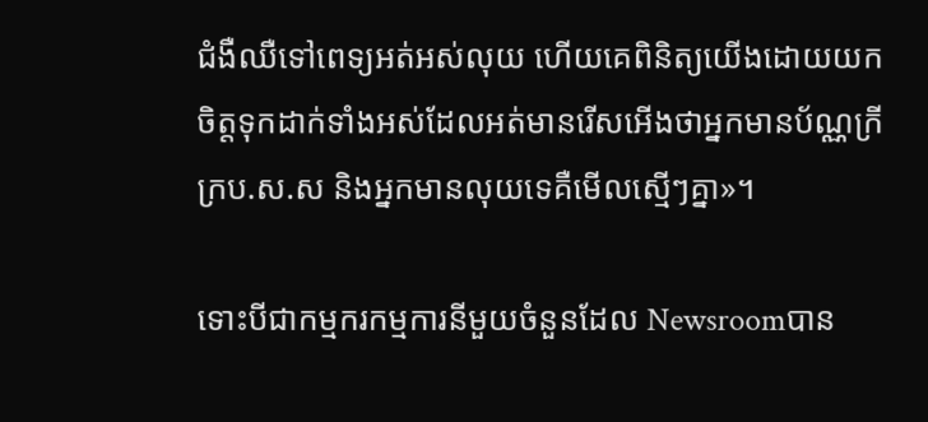ជំងឺឈឺទៅពេទ្យអត់អស់លុយ ហើយគេពិនិត្យយើងដោយយកចិត្តទុកដាក់ទាំងអស់ដែលអត់មានរើសអើងថាអ្នកមានប័ណ្ណក្រីក្រប.ស.ស និងអ្នកមានលុយទេគឺមើលស្មើៗគ្នា»។

ទោះបីជាកម្មករកម្មការនីមួយចំនួនដែល Newsroomបាន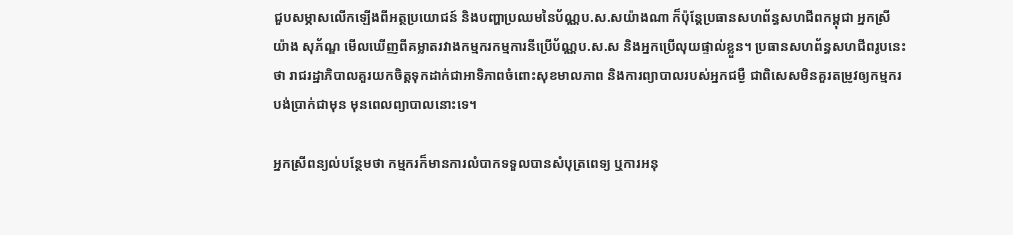ជួបសម្ភាសលើកឡើងពីអត្ថប្រយោជន៍ និងបញ្ហាប្រឈមនៃប័ណ្ណប.ស.សយ៉ាងណា ក៏ប៉ុន្តែប្រធានសហព័ន្ធសហជីពកម្ពុជា អ្នកស្រី យ៉ាង សុភ័ណ្ឌ មើលឃើញពីគម្លាតរវាងកម្មករកម្មការនីប្រើប័ណ្ណប.ស.ស និងអ្នកប្រើលុយផ្ទាល់ខ្លួន។ ប្រធានសហព័ន្ធសហជីពរូបនេះថា រាជរដ្ឋាភិបាលគួរយកចិត្តទុកដាក់ជាអាទិភាពចំពោះសុខមាលភាព និងការព្យាបាលរបស់អ្នកជម្ងឺ ជាពិសេសមិនគួរតម្រូវឲ្យកម្មករបង់ប្រាក់ជាមុន មុនពេលព្យាបាលនោះទេ។

អ្នកស្រីពន្យល់បន្ថែមថា កម្មករក៏មានការលំបាកទទួលបានសំបុត្រពេទ្យ ឬការអនុ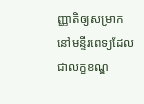ញ្ញាតិឲ្យសម្រាកនៅមន្ទីរពេទ្យដែលជាលក្ខខណ្ឌ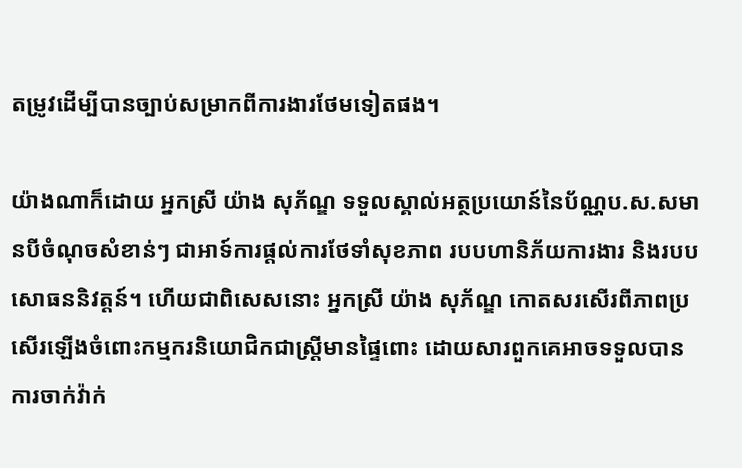តម្រូវដើម្បីបានច្បាប់សម្រាកពីការងារថែមទៀតផង។

យ៉ាងណាក៏ដោយ អ្នកស្រី យ៉ាង សុភ័ណ្ឌ ទទួលស្គាល់អត្ថប្រយោន៍នៃប័ណ្ណប.ស.សមានបីចំណុចសំខាន់ៗ ជាអាទ៍ការផ្តល់ការថែទាំសុខភាព របបហានិភ័យការងារ និងរបបសោធននិវត្តន៍។ ហើយជាពិសេសនោះ អ្នកស្រី យ៉ាង សុភ័ណ្ឌ កោតសរសើរពីភាពប្រសើរឡើងចំពោះកម្មករនិយោជិកជាស្ត្រីមានផ្ទៃពោះ ដោយសារពួកគេអាចទទួលបានការចាក់វ៉ាក់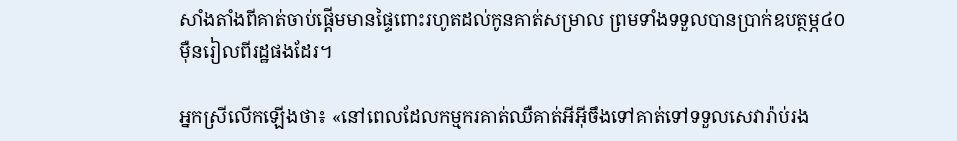សាំងតាំងពីគាត់ចាប់ផ្តើមមានផ្ទៃពោះរហូតដល់កូនគាត់សម្រាល ព្រមទាំងទទួលបានប្រាក់ឧបត្ថម្ភ៤០ម៉ឺនរៀលពីរដ្ឋផងដែរ។

អ្នកស្រីលើកឡើងថា៖ «នៅពេលដែលកម្មករគាត់ឈឺគាត់អីអ៊ីចឹងទៅគាត់ទៅទទួលសេវារ៉ាប់រង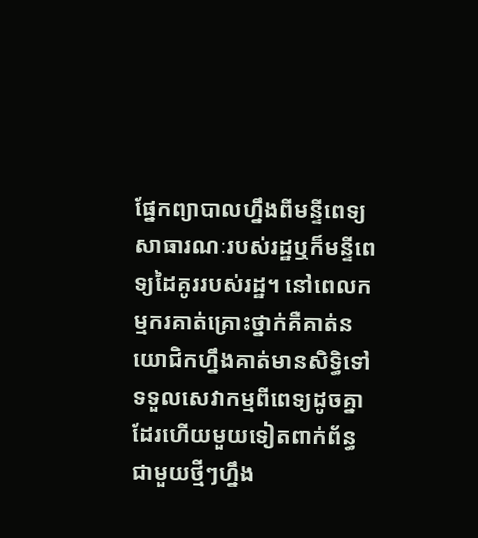ផ្នែកព្យាបាលហ្នឹងពីមន្ទីពេទ្យសាធារណៈរបស់រដ្ឋឬក៏មន្ទីពេទ្យដៃគូររបស់រដ្ឋ។ នៅពេលកម្មករគាត់គ្រោះថ្នាក់គឺគាត់នយោជិកហ្នឹងគាត់មានសិទ្ធិទៅទទួលសេវាកម្មពីពេទ្យដូចគ្នាដែរហើយមួយទៀតពាក់ព័ន្ធជាមួយថ្មីៗហ្នឹង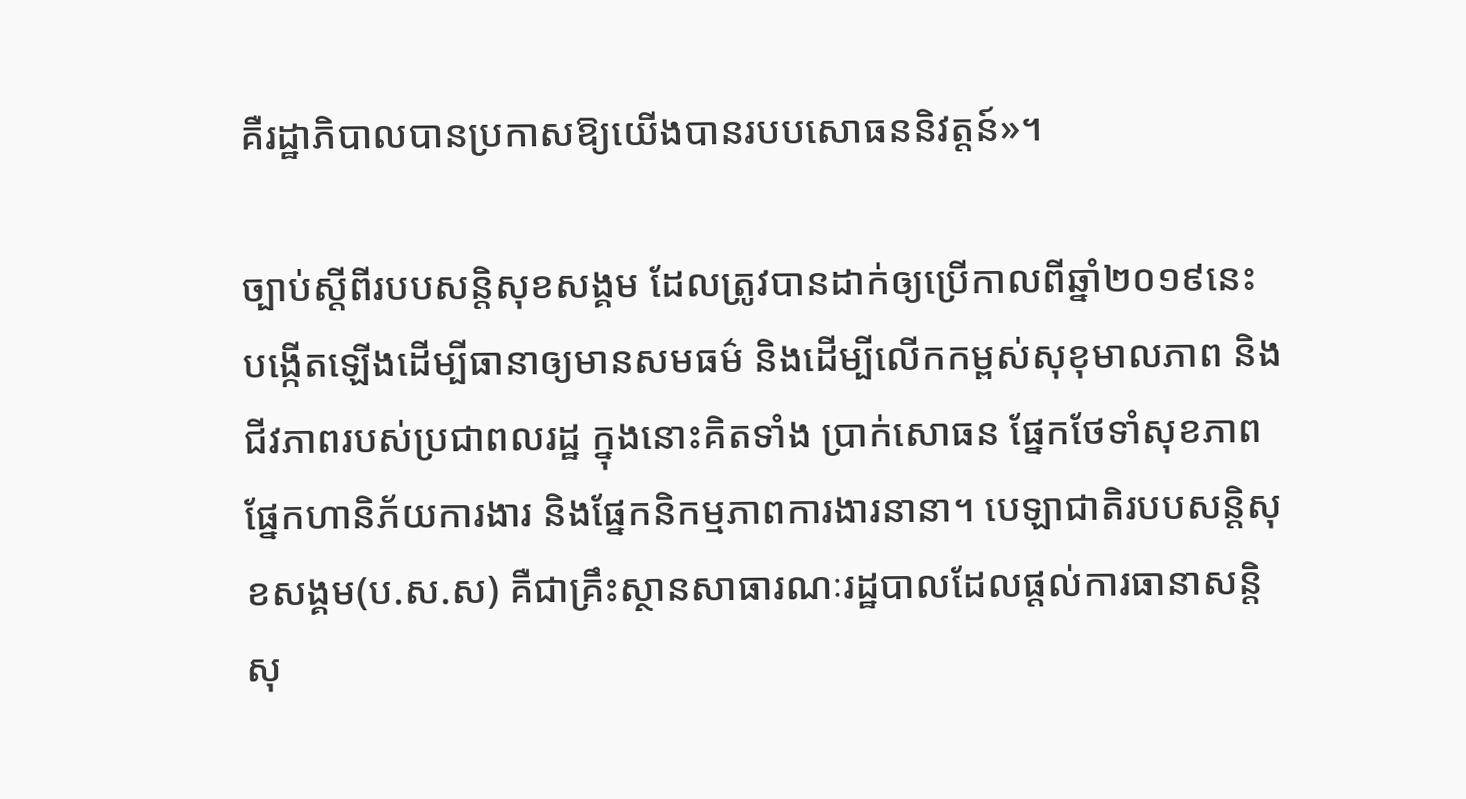គឺរដ្ឋាភិបាលបានប្រកាសឱ្យយើងបានរបបសោធននិវត្តន៍»។

ច្បាប់ស្តីពីរបបសន្តិសុខសង្គម ដែលត្រូវបានដាក់ឲ្យប្រើកាលពីឆ្នាំ២០១៩នេះ បង្កើតឡើងដើម្បីធានាឲ្យមានសមធម៌ និងដើម្បីលើកកម្ពស់សុខុមាលភាព និងជីវភាពរបស់ប្រជាពលរដ្ឋ ក្នុងនោះគិតទាំង ប្រាក់សោធន ផ្នែកថែទាំសុខភាព ផ្នែកហានិភ័យការងារ និងផ្នែកនិកម្មភាពការងារនានា។ បេឡាជាតិរបបសន្តិសុខសង្គម(ប.ស.ស) គឺជាគ្រឹះស្ថានសាធារណៈរដ្ឋបាលដែលផ្តល់ការធានាសន្តិសុ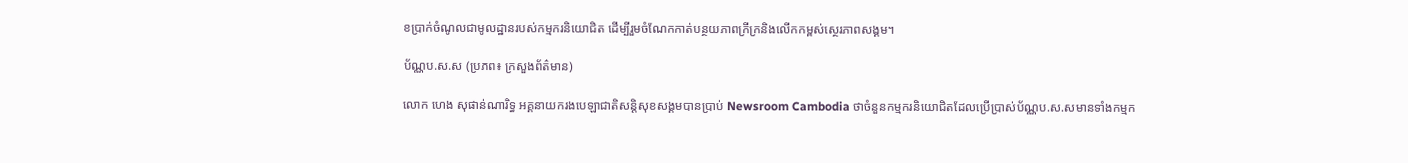ខប្រាក់ចំណូលជាមូលដ្ឋានរបស់កម្មករនិយោជិត ដើម្បីរួមចំណែកកាត់បន្ថយភាពក្រីក្រនិងលើកកម្ពស់ស្ថេរភាពសង្គម។

ប័ណ្ណប.ស.ស (ប្រភព៖ ក្រសួងព័ត៌មាន)

លោក ហេង សុផាន់ណារិទ្ធ អគ្គនាយករងបេឡាជាតិសន្តិសុខសង្គមបានប្រាប់ Newsroom Cambodia ថាចំនួនកម្មករនិយោជិតដែលប្រើប្រាស់ប័ណ្ណប.ស.សមានទាំងកម្មក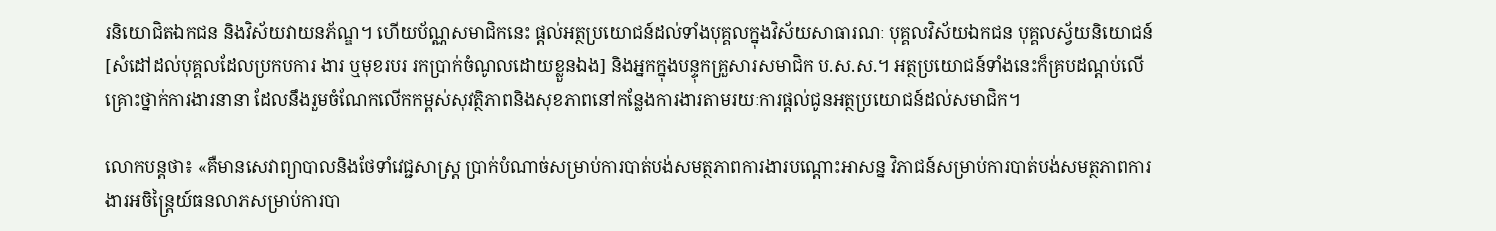រនិយោជិតឯកជន និងវិស័យវាយនភ័ណ្ឌ។ ហើយប័ណ្ណសមាជិកនេះ ផ្តល់អត្ថប្រយោជន៍ដល់ទាំងបុគ្គលក្នុងវិស័យសាធារណៈ បុគ្គលវិស័យឯកជន បុគ្គលស្វ័យនិយោជន៍ [សំដៅដល់បុគ្គលដែលប្រកបការ ងារ ឬមុខរបរ រកប្រាក់ចំណូលដោយខ្លួនឯង] និងអ្នកក្នុងបន្ទុកគ្រួសារសមាជិក ប.ស.ស.។ អត្ថប្រយោជន៍ទាំងនេះក៏គ្របដណ្តប់លើគ្រោះថ្នាក់ការងារនានា ដែលនឹងរួមចំណែកលើកកម្ពស់សុវត្ថិភាពនិងសុខភាពនៅកន្លែងការងារតាមរយៈការផ្តល់ជូនអត្ថប្រយោជន៍ដល់សមាជិក។

លោកបន្តថា៖ «គឺមានសេវាព្យាបាលនិងថែទាំវេជ្ជសាស្រ្ត ប្រាក់បំណាច់សម្រាប់ការបាត់បង់សមត្ថភាពការងារបណ្តោះអាសន្ន វិភាជន៍សម្រាប់ការបាត់បង់សមត្ថភាពការងារអចិន្ត្រៃយ៍ធនលាភសម្រាប់ការបា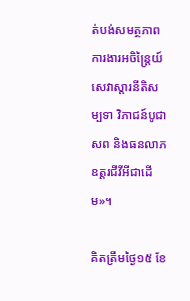ត់បង់សមត្ថភាពការងារអចិន្ត្រៃយ៍ សេវាស្តារនីតិសម្បទា វិភាជន៍បូជាសព និងធនលាភឧត្តរជីវីអីជាដើម»។

គិតត្រឹមថ្ងៃ១៥ ខែ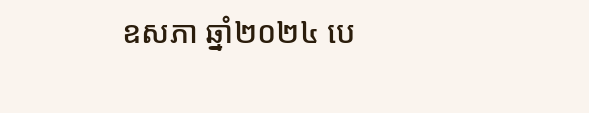ឧសភា ឆ្នាំ២០២៤ បេ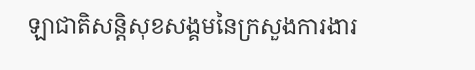ឡាជាតិសន្តិសុខសង្គមនៃក្រសួងការងារ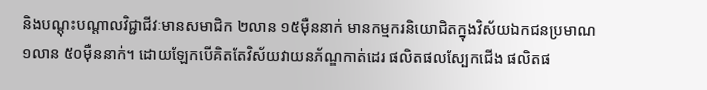និងបណ្តុះបណ្តាលវិជ្ជាជីវៈមានសមាជិក ២លាន ១៥ម៉ឺននាក់ មានកម្មករនិយោជិតក្នុងវិស័យឯកជនប្រមាណ ១លាន ៥០ម៉ឺននាក់។ ដោយឡែកបើគិតតែវិស័យវាយនភ័ណ្ឌកាត់ដេរ ផលិតផលស្បែកជើង ផលិតផ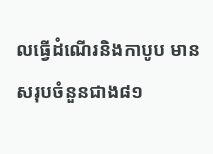លធ្វើដំណើរនិងកាបូប មានសរុបចំនួនជាង៨១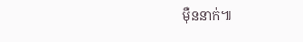ម៉ឺននាក់៕